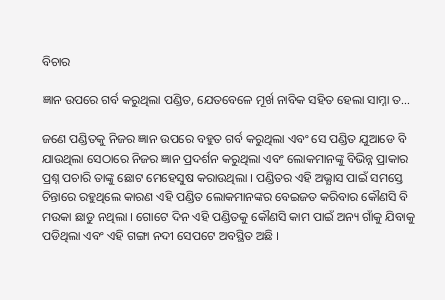ବିଚାର

ଜ୍ଞାନ ଉପରେ ଗର୍ବ କରୁଥିଲା ପଣ୍ଡିତ, ଯେତବେଳେ ମୂର୍ଖ ନାବିକ ସହିତ ହେଲା ସାମ୍ନା ତ…

ଜଣେ ପଣ୍ଡିତକୁ ନିଜର ଜ୍ଞାନ ଉପରେ ବହୁତ ଗର୍ବ କରୁଥିଲା ଏବଂ ସେ ପଣ୍ଡିତ ଯୁଆଡେ ବି ଯାଉଥିଲା ସେଠାରେ ନିଜର ଜ୍ଞାନ ପ୍ରଦର୍ଶନ କରୁଥିଲା ଏବଂ ଲୋକମାନଙ୍କୁ ବିଭିନ୍ନ ପ୍ରାକାର ପ୍ରଶ୍ନ ପଚାରି ତାଙ୍କୁ ଛୋଟ ମେହେସୁଷ କରାଉଥିଲା । ପଣ୍ଡିତର ଏହି ଅଭ୍ଯାସ ପାଇଁ ସମସ୍ତେ ଚିନ୍ତାରେ ରହୁଥିଲେ କାରଣ ଏହି ପଣ୍ଡିତ ଲୋକମାନଙ୍କର ବେଇଜତ କରିବାର କୌଣସି ବି ମଉକା ଛାଡୁ ନଥିଲା । ଗୋଟେ ଦିନ ଏହି ପଣ୍ଡିତକୁ କୌଣସି କାମ ପାଇଁ ଅନ୍ୟ ଗାଁକୁ ଯିବାକୁ ପଡିଥିଲା ଏବଂ ଏହି ଗଙ୍ଗା ନଦୀ ସେପଟେ ଅବସ୍ଥିତ ଅଛି ।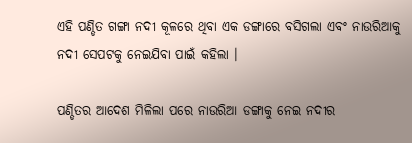ଏହି ପଣ୍ଡିତ ଗଙ୍ଗା ନଦୀ କୂଳରେ ଥିବା ଏକ ଡଙ୍ଗାରେ ବସିଗଲା ଏବଂ ନାଉରିଆକୁ ନଦୀ ସେପଟକୁ ନେଇଯିବା ପାଇଁ କହିଲା ।

ପଣ୍ଡିତର ଆଦେଶ ମିଳିଲା ପରେ ନାଉରିଆ ଡଙ୍ଗାକୁ ନେଇ ନଦୀର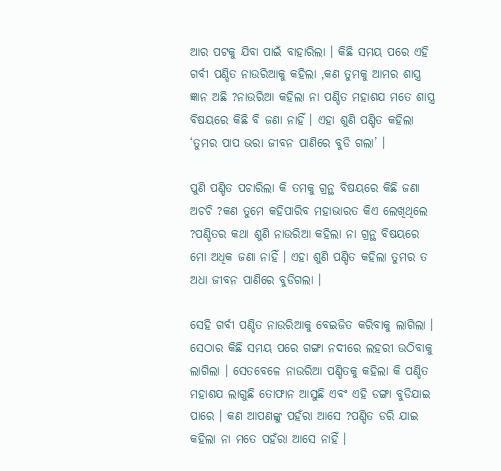ଆର ପଟକୁ ଯିବା ପାଇଁ ବାହାରିଲା । କିଛି ସମୟ ପରେ ଏହି ଗର୍ବୀ ପଣ୍ଡିତ ନାଉରିଆକୁ କହିଲା ,କଣ ତୁମକୁ ଆମର ଶାସ୍ତ୍ର ଜ୍ଞାନ ଅଛି ?ନାଉରିଆ କହିଲା ନା ପଣ୍ଡିତ ମହାଶଯ ମତେ ଶାସ୍ତ୍ର ବିଷୟରେ କିଛି ବି ଜଣା ନାହିଁ । ଏହା ଶୁଣି ପଣ୍ଡିତ କହିଲା ‘ତୁମର ପାପ ଭରା ଜୀବନ ପାଣିରେ ବୁଡି ଗଲା’ ।

ପୁଣି ପଣ୍ଡିତ ପଚାରିଲା କି ତମକୁ ଗ୍ରନ୍ଥ ବିଷୟରେ କିଛି ଜଣା ଅଚଚି ?କଣ ତୁମେ କହିପାରିବ ମହାଭାରତ କିଏ ଲେଖିଥିଲେ ?ପଣ୍ଡିତର କଥା ଶୁଣି ନାଉରିଆ କହିଲା ନା ଗ୍ରନ୍ଥ ବିଷୟରେ ମୋ ଅଧିକ ଜଣା ନାହିଁ । ଏହା ଶୁଣି ପଣ୍ଡିତ କହିଲା ତୁମର ତ ଅଧା ଜୀବନ ପାଣିରେ ବୁଡିଗଲା ।

ସେହି ଗର୍ବୀ ପଣ୍ଡିତ ନାଉରିଆକୁ ବେଇଜିତ କରିବାକୁ ଲାଗିଲା । ସେଠାର କିଛି ସମୟ ପରେ ଗଙ୍ଗା ନଦୀରେ ଲହରୀ ଉଠିବାକୁ ଲାଗିଲା । ସେତବେଳେ ନାଉରିଆ ପଣ୍ଡିତକୁ କହିଲା କି ପଣ୍ଡିତ ମହାଶଯ ଲାଗୁଛି ତୋଫାନ ଆସୁଛି ଏବଂ ଏହି ଡଙ୍ଗା ବୁଡିଯାଇ ପାରେ । କଣ ଆପଣଙ୍କୁ ପହଁରା ଆସେ ?ପଣ୍ଡିତ ଡରି ଯାଇ କହିଲା ନା ମତେ ପହଁରା ଆସେ ନାହିଁ ।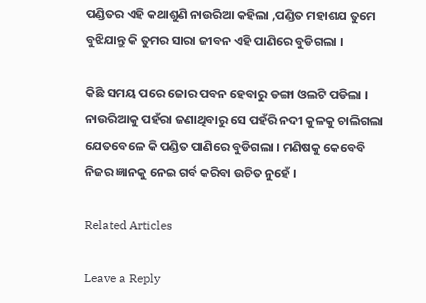ପଣ୍ଡିତର ଏହି କଥାଶୁଣି ନାଉରିଆ କହିଲା ,ପଣ୍ଡିତ ମହାଶଯ ତୁମେ ବୁଝିଯାନ୍ତୁ କି ତୁମର ସାରା ଜୀବନ ଏହି ପାଣିରେ ବୁଡିଗଲା ।

କିଛି ସମୟ ପରେ ଜୋର ପବନ ହେବାରୁ ଡଙ୍ଗା ଓଲଟି ପଡିଲା । ନାଉରିଆକୁ ପହଁରା ଜଣାଥିବାରୁ ସେ ପହଁରି ନଦୀ କୁଳକୁ ଚାଲିଗଲା ଯେତବେଳେ କି ପଣ୍ଡିତ ପାଣିରେ ବୁଡିଗଲା । ମଣିଷକୁ କେବେବି ନିଜର ଜ୍ଞାନକୁ ନେଇ ଗର୍ବ କରିବା ଉଚିତ ନୁହେଁ ।

Related Articles

Leave a Reply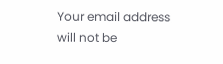Your email address will not be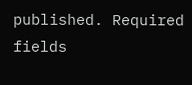published. Required fields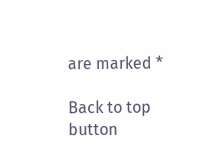are marked *

Back to top button